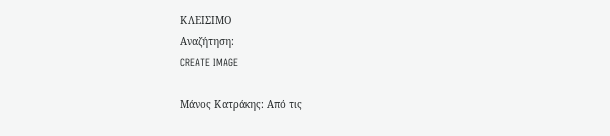ΚΛΕΙΣΙΜΟ
Αναζήτηση:
CREATE IMAGE

Μάνος Κατράκης: Από τις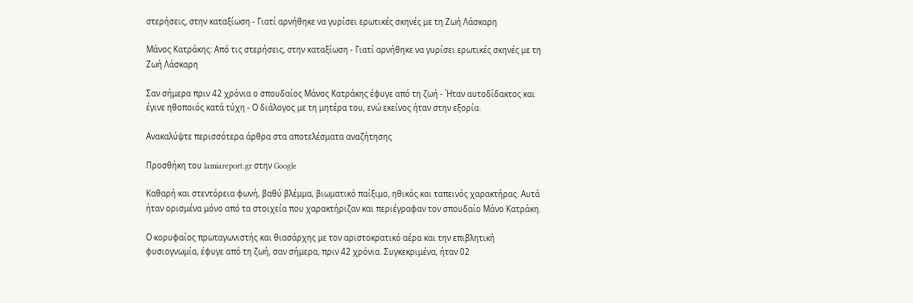στερήσεις, στην καταξίωση - Γιατί αρνήθηκε να γυρίσει ερωτικές σκηνές με τη Ζωή Λάσκαρη

Μάνος Κατράκης: Από τις στερήσεις, στην καταξίωση - Γιατί αρνήθηκε να γυρίσει ερωτικές σκηνές με τη Ζωή Λάσκαρη

Σαν σήμερα πριν 42 χρόνια ο σπουδαίος Μάνος Κατράκης έφυγε από τη ζωή - Ήταν αυτοδίδακτος και έγινε ηθοποιός κατά τύχη - Ο διάλογος με τη μητέρα του, ενώ εκείνος ήταν στην εξορία.

Ανακαλύψτε περισσότερα άρθρα στα αποτελέσματα αναζήτησης

Προσθήκη του lamiareport.gr στην Google

Καθαρή και στεντόρεια φωνή, βαθύ βλέμμα, βιωματικό παίξιμο, ηθικός και ταπεινός χαρακτήρας. Αυτά ήταν ορισμένα μόνο από τα στοιχεία που χαρακτήριζαν και περιέγραφαν τον σπουδαίο Μάνο Κατράκη.

Ο κορυφαίος πρωταγωνιστής και θιασάρχης με τον αριστοκρατικό αέρα και την επιβλητική φυσιογνωμία, έφυγε από τη ζωή, σαν σήμερα, πριν 42 χρόνια. Συγκεκριμένα, ήταν 02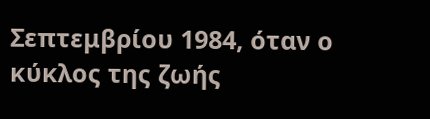Σεπτεμβρίου 1984, όταν ο κύκλος της ζωής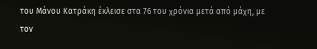του Μάνου Κατράκη έκλεισε στα 76 του χρόνια μετά από μάχη, με τον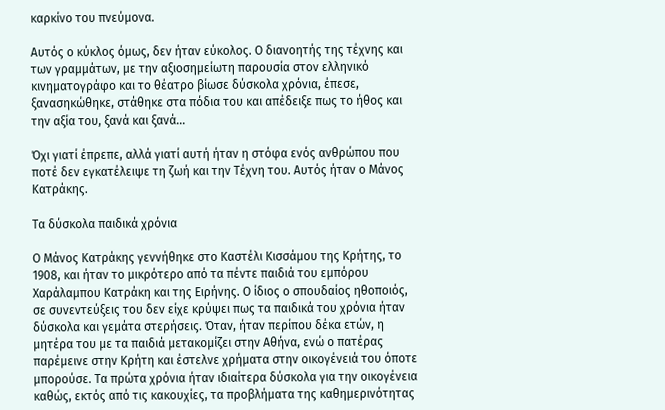καρκίνο του πνεύμονα.

Αυτός ο κύκλος όμως, δεν ήταν εύκολος. Ο διανοητής της τέχνης και των γραμμάτων, με την αξιοσημείωτη παρουσία στον ελληνικό κινηματογράφο και το θέατρο βίωσε δύσκολα χρόνια, έπεσε, ξανασηκώθηκε, στάθηκε στα πόδια του και απέδειξε πως το ήθος και την αξία του, ξανά και ξανά...

Όχι γιατί έπρεπε, αλλά γιατί αυτή ήταν η στόφα ενός ανθρώπου που ποτέ δεν εγκατέλειψε τη ζωή και την Τέχνη του. Αυτός ήταν ο Μάνος Κατράκης.

Τα δύσκολα παιδικά χρόνια

Ο Μάνος Κατράκης γεννήθηκε στο Καστέλι Κισσάμου της Κρήτης, το 1908, και ήταν το μικρότερο από τα πέντε παιδιά του εμπόρου Χαράλαμπου Κατράκη και της Ειρήνης. Ο ίδιος ο σπουδαίος ηθοποιός, σε συνεντεύξεις του δεν είχε κρύψει πως τα παιδικά του χρόνια ήταν δύσκολα και γεμάτα στερήσεις. Όταν, ήταν περίπου δέκα ετών, η μητέρα του με τα παιδιά μετακομίζει στην Αθήνα, ενώ ο πατέρας παρέμεινε στην Κρήτη και έστελνε χρήματα στην οικογένειά του όποτε μπορούσε. Τα πρώτα χρόνια ήταν ιδιαίτερα δύσκολα για την οικογένεια καθώς, εκτός από τις κακουχίες, τα προβλήματα της καθημερινότητας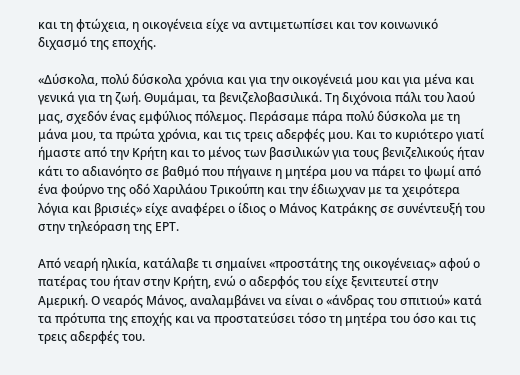και τη φτώχεια, η οικογένεια είχε να αντιμετωπίσει και τον κοινωνικό διχασμό της εποχής.

«Δύσκολα, πολύ δύσκολα χρόνια και για την οικογένειά μου και για μένα και γενικά για τη ζωή. Θυμάμαι, τα βενιζελοβασιλικά. Τη διχόνοια πάλι του λαού μας, σχεδόν ένας εμφύλιος πόλεμος. Περάσαμε πάρα πολύ δύσκολα με τη μάνα μου, τα πρώτα χρόνια, και τις τρεις αδερφές μου. Και το κυριότερο γιατί ήμαστε από την Κρήτη και το μένος των βασιλικών για τους βενιζελικούς ήταν κάτι το αδιανόητο σε βαθμό που πήγαινε η μητέρα μου να πάρει το ψωμί από ένα φούρνο της οδό Χαριλάου Τρικούπη και την έδιωχναν με τα χειρότερα λόγια και βρισιές» είχε αναφέρει ο ίδιος ο Μάνος Κατράκης σε συνέντευξή του στην τηλεόραση της ΕΡΤ.

Από νεαρή ηλικία, κατάλαβε τι σημαίνει «προστάτης της οικογένειας» αφού ο πατέρας του ήταν στην Κρήτη, ενώ ο αδερφός του είχε ξενιτευτεί στην Αμερική. Ο νεαρός Μάνος, αναλαμβάνει να είναι ο «άνδρας του σπιτιού» κατά τα πρότυπα της εποχής και να προστατεύσει τόσο τη μητέρα του όσο και τις τρεις αδερφές του.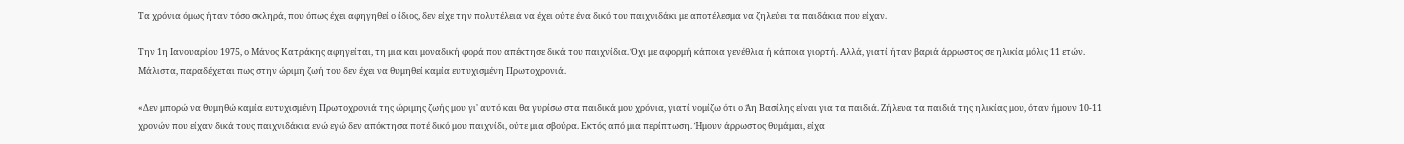Τα χρόνια όμως ήταν τόσο σκληρά, που όπως έχει αφηγηθεί ο ίδιος, δεν είχε την πολυτέλεια να έχει ούτε ένα δικό του παιχνιδάκι με αποτέλεσμα να ζηλεύει τα παιδάκια που είχαν.

Την 1η Ιανουαρίου 1975, ο Μάνος Κατράκης αφηγείται, τη μια και μοναδική φορά που απέκτησε δικά του παιχνίδια. Όχι με αφορμή κάποια γενέθλια ή κάποια γιορτή. Αλλά, γιατί ήταν βαριά άρρωστος σε ηλικία μόλις 11 ετών. Μάλιστα, παραδέχεται πως στην ώριμη ζωή του δεν έχει να θυμηθεί καμία ευτυχισμένη Πρωτοχρονιά.

«Δεν μπορώ να θυμηθώ καμία ευτυχισμένη Πρωτοχρονιά της ώριμης ζωής μου γι' αυτό και θα γυρίσω στα παιδικά μου χρόνια, γιατί νομίζω ότι ο Άη Βασίλης είναι για τα παιδιά. Ζήλευα τα παιδιά της ηλικίας μου, όταν ήμουν 10-11 χρονών που είχαν δικά τους παιχνιδάκια ενώ εγώ δεν απόκτησα ποτέ δικό μου παιχνίδι, ούτε μια σβούρα. Εκτός από μια περίπτωση. Ήμουν άρρωστος θυμάμαι, είχα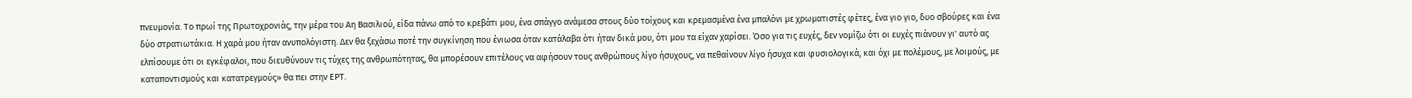πνευμονία. Το πρωί της Πρωτοχρονιάς, την μέρα του Αη Βασιλιού, είδα πάνω από το κρεβάτι μου, ένα σπάγγο ανάμεσα στους δύο τοίχους και κρεμασμένα ένα μπαλόνι με χρωματιστές φέτες, ένα γιο γιο, δυο σβούρες και ένα δύο στρατιωτάκια. Η χαρά μου ήταν ανυπολόγιστη. Δεν θα ξεχάσω ποτέ την συγκίνηση που ένιωσα όταν κατάλαβα ότι ήταν δικά μου, ότι μου τα είχαν χαρίσει. Όσο για τις ευχές, δεν νομίζω ότι οι ευχές πιάνουν γι' αυτό ας ελπίσουμε ότι οι εγκέφαλοι, που διευθύνουν τις τύχες της ανθρωπότητας, θα μπορέσουν επιτέλους να αφήσουν τους ανθρώπους λίγο ήσυχους, να πεθαίνουν λίγο ήσυχα και φυσιολογικά, και όχι με πολέμους, με λοιμούς, με καταποντισμούς και κατατρεγμούς» θα πει στην ΕΡΤ.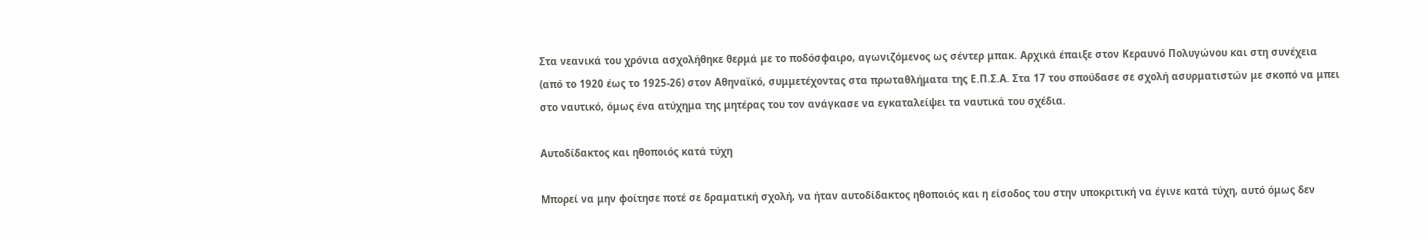Στα νεανικά του χρόνια ασχολήθηκε θερμά με το ποδόσφαιρο, αγωνιζόμενος ως σέντερ μπακ. Αρχικά έπαιξε στον Κεραυνό Πολυγώνου και στη συνέχεια (από το 1920 έως το 1925-26) στον Αθηναϊκό, συμμετέχοντας στα πρωταθλήματα της Ε.Π.Σ.Α. Στα 17 του σπούδασε σε σχολή ασυρματιστών με σκοπό να μπει στο ναυτικό, όμως ένα ατύχημα της μητέρας του τον ανάγκασε να εγκαταλείψει τα ναυτικά του σχέδια.

Αυτοδίδακτος και ηθοποιός κατά τύχη

Μπορεί να μην φοίτησε ποτέ σε δραματική σχολή, να ήταν αυτοδίδακτος ηθοποιός και η είσοδος του στην υποκριτική να έγινε κατά τύχη, αυτό όμως δεν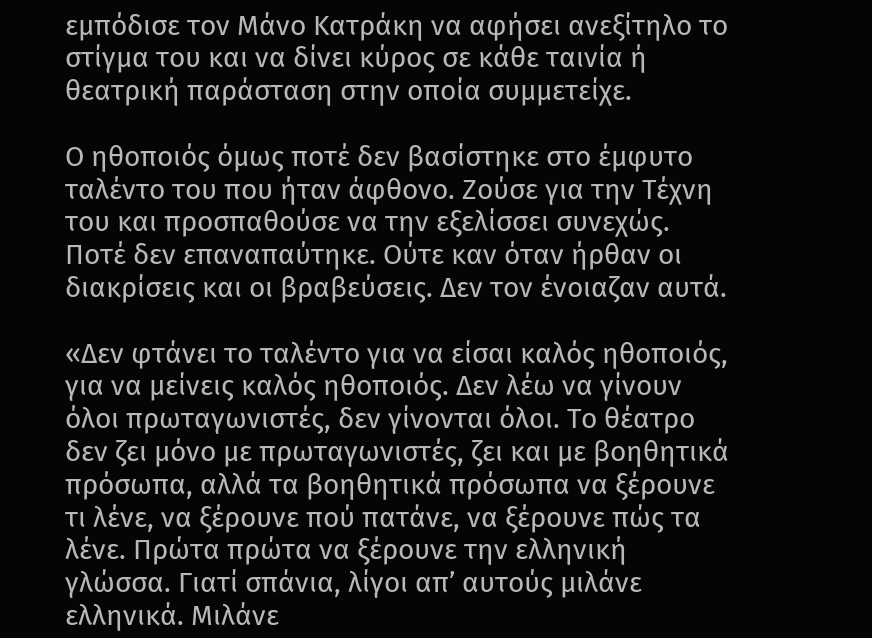εμπόδισε τον Μάνο Κατράκη να αφήσει ανεξίτηλο το στίγμα του και να δίνει κύρος σε κάθε ταινία ή θεατρική παράσταση στην οποία συμμετείχε.

Ο ηθοποιός όμως ποτέ δεν βασίστηκε στο έμφυτο ταλέντο του που ήταν άφθονο. Ζούσε για την Τέχνη του και προσπαθούσε να την εξελίσσει συνεχώς. Ποτέ δεν επαναπαύτηκε. Ούτε καν όταν ήρθαν οι διακρίσεις και οι βραβεύσεις. Δεν τον ένοιαζαν αυτά.

«Δεν φτάνει το ταλέντο για να είσαι καλός ηθοποιός, για να μείνεις καλός ηθοποιός. Δεν λέω να γίνουν όλοι πρωταγωνιστές, δεν γίνονται όλοι. Το θέατρο δεν ζει μόνο με πρωταγωνιστές, ζει και με βοηθητικά πρόσωπα, αλλά τα βοηθητικά πρόσωπα να ξέρουνε τι λένε, να ξέρουνε πού πατάνε, να ξέρουνε πώς τα λένε. Πρώτα πρώτα να ξέρουνε την ελληνική γλώσσα. Γιατί σπάνια, λίγοι απ’ αυτούς μιλάνε ελληνικά. Μιλάνε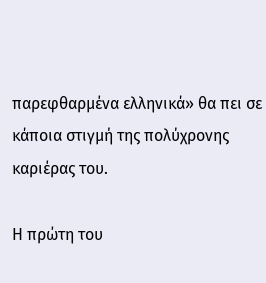παρεφθαρμένα ελληνικά» θα πει σε κάποια στιγμή της πολύχρονης καριέρας του.

Η πρώτη του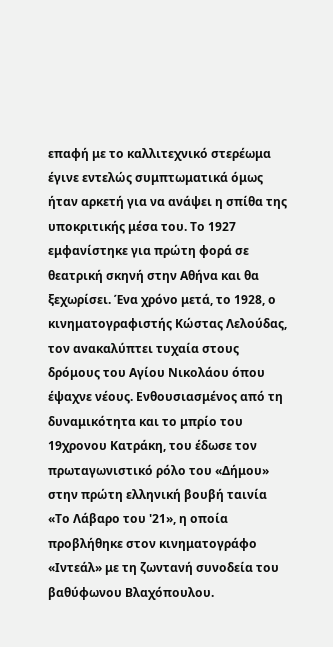επαφή με το καλλιτεχνικό στερέωμα έγινε εντελώς συμπτωματικά όμως ήταν αρκετή για να ανάψει η σπίθα της υποκριτικής μέσα του. Το 1927 εμφανίστηκε για πρώτη φορά σε θεατρική σκηνή στην Αθήνα και θα ξεχωρίσει. Ένα χρόνο μετά, το 1928, ο κινηματογραφιστής Κώστας Λελούδας, τον ανακαλύπτει τυχαία στους δρόμους του Αγίου Νικολάου όπου έψαχνε νέους. Ενθουσιασμένος από τη δυναμικότητα και το μπρίο του 19χρονου Κατράκη, του έδωσε τον πρωταγωνιστικό ρόλο του «Δήμου» στην πρώτη ελληνική βουβή ταινία «Το Λάβαρο του '21», η οποία προβλήθηκε στον κινηματογράφο «Ιντεάλ» με τη ζωντανή συνοδεία του βαθύφωνου Βλαχόπουλου.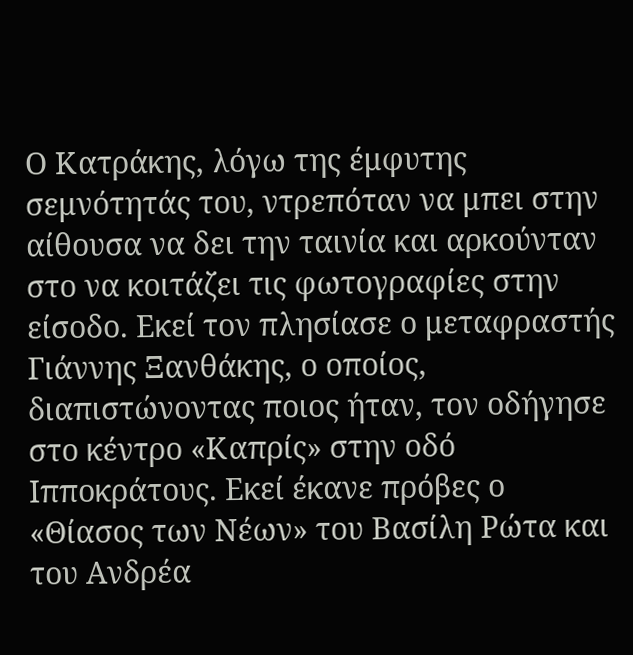Ο Κατράκης, λόγω της έμφυτης σεμνότητάς του, ντρεπόταν να μπει στην αίθουσα να δει την ταινία και αρκούνταν στο να κοιτάζει τις φωτογραφίες στην είσοδο. Εκεί τον πλησίασε ο μεταφραστής Γιάννης Ξανθάκης, ο οποίος, διαπιστώνοντας ποιος ήταν, τον οδήγησε στο κέντρο «Καπρίς» στην οδό Ιπποκράτους. Εκεί έκανε πρόβες ο «Θίασος των Νέων» του Βασίλη Ρώτα και του Ανδρέα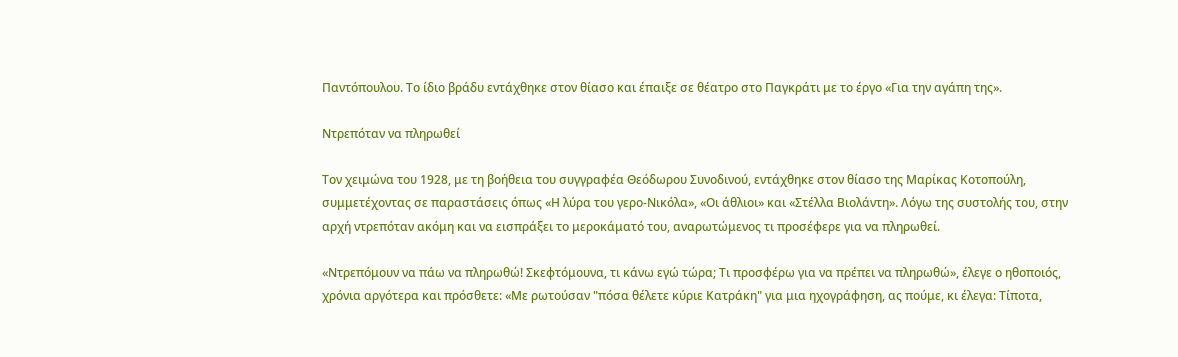Παντόπουλου. Το ίδιο βράδυ εντάχθηκε στον θίασο και έπαιξε σε θέατρο στο Παγκράτι με το έργο «Για την αγάπη της».

Ντρεπόταν να πληρωθεί

Τον χειμώνα του 1928, με τη βοήθεια του συγγραφέα Θεόδωρου Συνοδινού, εντάχθηκε στον θίασο της Μαρίκας Κοτοπούλη, συμμετέχοντας σε παραστάσεις όπως «Η λύρα του γερο-Νικόλα», «Οι άθλιοι» και «Στέλλα Βιολάντη». Λόγω της συστολής του, στην αρχή ντρεπόταν ακόμη και να εισπράξει το μεροκάματό του, αναρωτώμενος τι προσέφερε για να πληρωθεί.

«Ντρεπόμουν να πάω να πληρωθώ! Σκεφτόμουνα, τι κάνω εγώ τώρα; Τι προσφέρω για να πρέπει να πληρωθώ», έλεγε ο ηθοποιός, χρόνια αργότερα και πρόσθετε: «Με ρωτούσαν "πόσα θέλετε κύριε Κατράκη" για μια ηχογράφηση, ας πούμε, κι έλεγα: Τίποτα,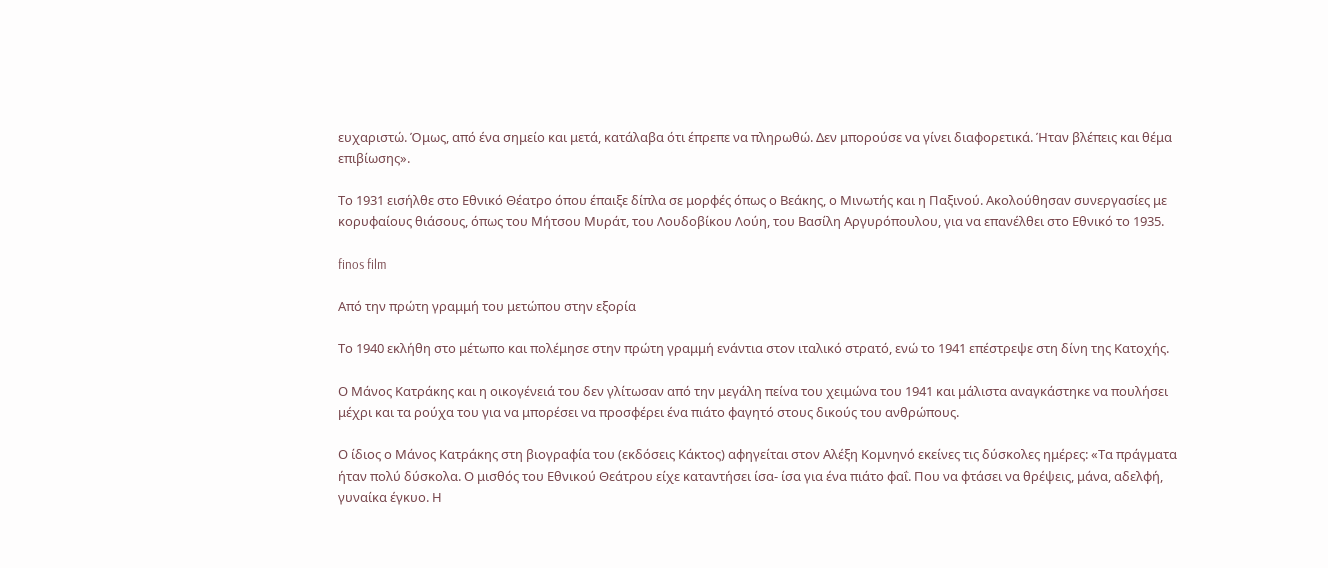ευχαριστώ. Όμως, από ένα σημείο και μετά, κατάλαβα ότι έπρεπε να πληρωθώ. Δεν μπορούσε να γίνει διαφορετικά. Ήταν βλέπεις και θέμα επιβίωσης».

Το 1931 εισήλθε στο Εθνικό Θέατρο όπου έπαιξε δίπλα σε μορφές όπως ο Βεάκης, ο Μινωτής και η Παξινού. Ακολούθησαν συνεργασίες με κορυφαίους θιάσους, όπως του Μήτσου Μυράτ, του Λουδοβίκου Λούη, του Βασίλη Αργυρόπουλου, για να επανέλθει στο Εθνικό το 1935.

finos film

Από την πρώτη γραμμή του μετώπου στην εξορία

Το 1940 εκλήθη στο μέτωπο και πολέμησε στην πρώτη γραμμή ενάντια στον ιταλικό στρατό, ενώ το 1941 επέστρεψε στη δίνη της Κατοχής.

Ο Μάνος Κατράκης και η οικογένειά του δεν γλίτωσαν από την μεγάλη πείνα του χειμώνα του 1941 και μάλιστα αναγκάστηκε να πουλήσει μέχρι και τα ρούχα του για να μπορέσει να προσφέρει ένα πιάτο φαγητό στους δικούς του ανθρώπους.

Ο ίδιος ο Μάνος Κατράκης στη βιογραφία του (εκδόσεις Κάκτος) αφηγείται στον Αλέξη Κομνηνό εκείνες τις δύσκολες ημέρες: «Τα πράγματα ήταν πολύ δύσκολα. Ο μισθός του Εθνικού Θεάτρου είχε καταντήσει ίσα- ίσα για ένα πιάτο φαΐ. Που να φτάσει να θρέψεις, μάνα, αδελφή, γυναίκα έγκυο. Η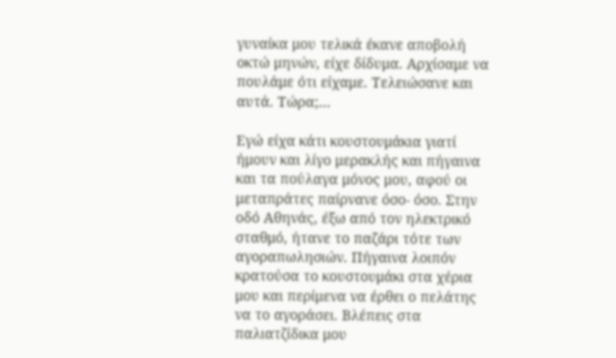γυναίκα μου τελικά έκανε αποβολή οκτώ μηνών, είχε δίδυμα. Αρχίσαμε να πουλάμε ότι είχαμε. Τελειώσανε και αυτά. Τώρα;…

Εγώ είχα κάτι κουστουμάκια γιατί ήμουν και λίγο μερακλής και πήγαινα και τα πούλαγα μόνος μου, αφού οι μεταπράτες παίρνανε όσο- όσο. Στην οδό Αθηνάς, έξω από τον ηλεκτρικό σταθμό, ήτανε το παζάρι τότε των αγοραπωλησιών. Πήγαινα λοιπόν κρατούσα το κουστουμάκι στα χέρια μου και περίμενα να έρθει ο πελάτης να το αγοράσει. Βλέπεις στα παλιατζίδικα μου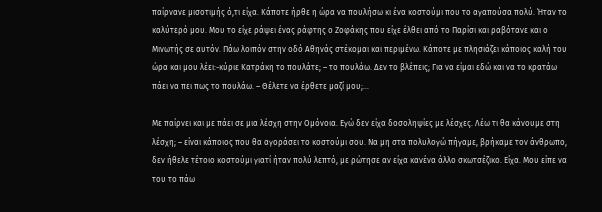παίρνανε μισοτιμής ό,τι είχα. Κάποτε ήρθε η ώρα να πουλήσω κι ένα κοστούμι που το αγαπούσα πολύ. Ήταν το καλύτερό μου. Μου το είχε ράψει ένας ράφτης ο Ζοφάκης που είχε έλθει από το Παρίσι και ραβότανε και ο Μινωτής σε αυτόν. Πάω λοιπόν στην οδό Αθηνάς στέκομαι και περιμένω. Κάποτε με πλησιάζει κάποιος καλή του ώρα και μου λέει:-κύριε Κατράκη το πουλάτε; – το πουλάω. Δεν το βλέπεις; Για να είμαι εδώ και να το κρατάω πάει να πει πως το πουλάω. – Θέλετε να έρθετε μαζί μου;…

Με παίρνει και με πάει σε μια λέσχη στην Ομόνοια. Εγώ δεν είχα δοσοληψίες με λέσχες. Λέω τι θα κάνουμε στη λέσχη; – είναι κάποιος που θα αγοράσει το κοστούμι σου. Να μη στα πολυλογώ πήγαμε, βρήκαμε τον άνθρωπο, δεν ήθελε τέτοιο κοστούμι γιατί ήταν πολύ λεπτό, με ρώτησε αν είχα κανένα άλλο σκωτσέζικο. Είχα. Μου είπε να του το πάω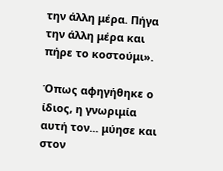την άλλη μέρα. Πήγα την άλλη μέρα και πήρε το κοστούμι».

Όπως αφηγήθηκε ο ίδιος, η γνωριμία αυτή τον... μύησε και στον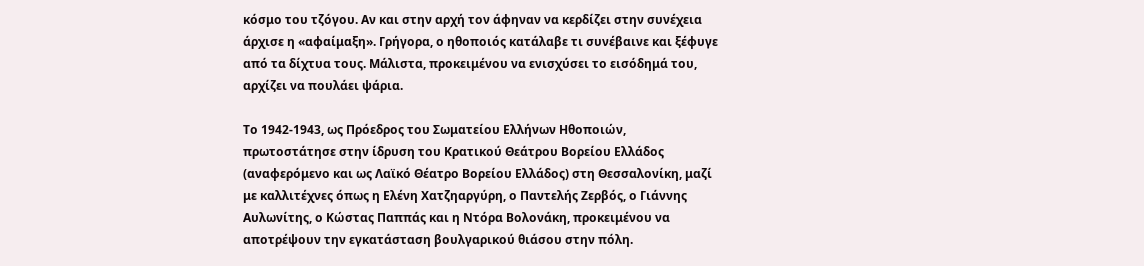κόσμο του τζόγου. Αν και στην αρχή τον άφηναν να κερδίζει στην συνέχεια άρχισε η «αφαίμαξη». Γρήγορα, ο ηθοποιός κατάλαβε τι συνέβαινε και ξέφυγε από τα δίχτυα τους. Μάλιστα, προκειμένου να ενισχύσει το εισόδημά του, αρχίζει να πουλάει ψάρια.

Το 1942-1943, ως Πρόεδρος του Σωματείου Ελλήνων Ηθοποιών, πρωτοστάτησε στην ίδρυση του Κρατικού Θεάτρου Βορείου Ελλάδος (αναφερόμενο και ως Λαϊκό Θέατρο Βορείου Ελλάδος) στη Θεσσαλονίκη, μαζί με καλλιτέχνες όπως η Ελένη Χατζηαργύρη, ο Παντελής Ζερβός, ο Γιάννης Αυλωνίτης, ο Κώστας Παππάς και η Ντόρα Βολονάκη, προκειμένου να αποτρέψουν την εγκατάσταση βουλγαρικού θιάσου στην πόλη.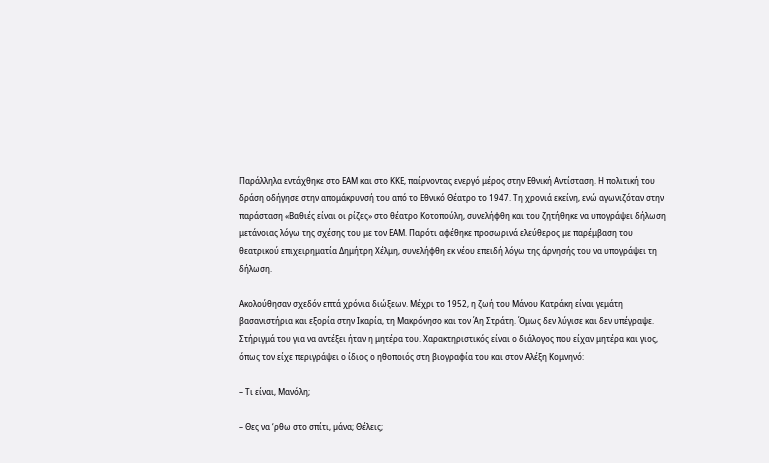Παράλληλα εντάχθηκε στο ΕΑΜ και στο ΚΚΕ, παίρνοντας ενεργό μέρος στην Εθνική Αντίσταση. Η πολιτική του δράση οδήγησε στην απομάκρυνσή του από το Εθνικό Θέατρο το 1947. Τη χρονιά εκείνη, ενώ αγωνιζόταν στην παράσταση «Βαθιές είναι οι ρίζες» στο θέατρο Κοτοπούλη, συνελήφθη και του ζητήθηκε να υπογράψει δήλωση μετάνοιας λόγω της σχέσης του με τον ΕΑΜ. Παρότι αφέθηκε προσωρινά ελεύθερος με παρέμβαση του θεατρικού επιχειρηματία Δημήτρη Χέλμη, συνελήφθη εκ νέου επειδή λόγω της άρνησής του να υπογράψει τη δήλωση.

Ακολούθησαν σχεδόν επτά χρόνια διώξεων. Μέχρι το 1952, η ζωή του Μάνου Κατράκη είναι γεμάτη βασανιστήρια και εξορία στην Ικαρία, τη Μακρόνησο και τον Άη Στράτη. Όμως δεν λύγισε και δεν υπέγραψε. Στήριγμά του για να αντέξει ήταν η μητέρα του. Χαρακτηριστικός είναι ο διάλογος που είχαν μητέρα και γιος, όπως τον είχε περιγράψει ο ίδιος ο ηθοποιός στη βιογραφία του και στον Αλέξη Κομνηνό:

– Τι είναι, Μανόλη;

– Θες να ‘ρθω στο σπίτι, µάνα; Θέλεις;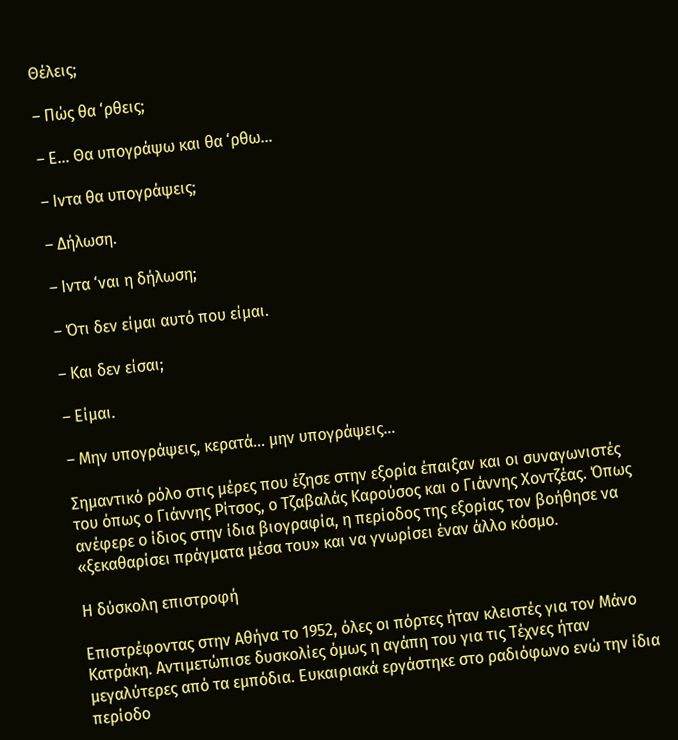Θέλεις;

– Πώς θα ‘ρθεις;

– Ε… Θα υπογράψω και θα ‘ρθω…

– Ιντα θα υπογράψεις;

– ∆ήλωση.

– Ιντα ‘ναι η δήλωση;

– Ότι δεν είµαι αυτό που είµαι.

– Και δεν είσαι;

– Είµαι.

– Μην υπογράψεις, κερατά… µην υπογράψεις…

Σημαντικό ρόλο στις μέρες που έζησε στην εξορία έπαιξαν και οι συναγωνιστές του όπως ο Γιάννης Ρίτσος, ο Τζαβαλάς Καρούσος και ο Γιάννης Χοντζέας. Όπως ανέφερε ο ίδιος στην ίδια βιογραφία, η περίοδος της εξορίας τον βοήθησε να «ξεκαθαρίσει πράγματα μέσα του» και να γνωρίσει έναν άλλο κόσμο.

Η δύσκολη επιστροφή

Επιστρέφοντας στην Αθήνα το 1952, όλες οι πόρτες ήταν κλειστές για τον Μάνο Κατράκη. Αντιμετώπισε δυσκολίες όμως η αγάπη του για τις Τέχνες ήταν μεγαλύτερες από τα εμπόδια. Ευκαιριακά εργάστηκε στο ραδιόφωνο ενώ την ίδια περίοδο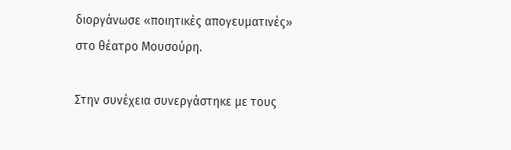διοργάνωσε «ποιητικές απογευματινές» στο θέατρο Μουσούρη.

Στην συνέχεια συνεργάστηκε με τους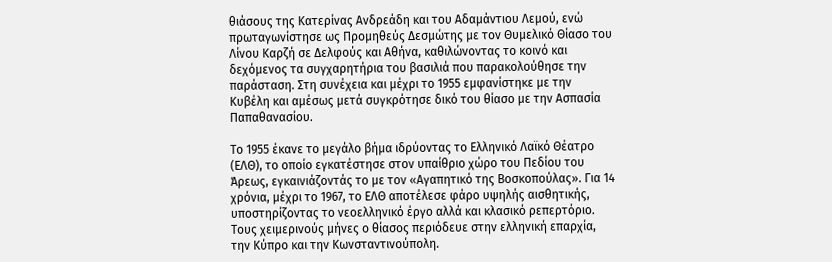θιάσους της Κατερίνας Ανδρεάδη και του Αδαμάντιου Λεμού, ενώ πρωταγωνίστησε ως Προμηθεύς Δεσμώτης με τον Θυμελικό Θίασο του Λίνου Καρζή σε Δελφούς και Αθήνα, καθιλώνοντας το κοινό και δεχόμενος τα συγχαρητήρια του βασιλιά που παρακολούθησε την παράσταση. Στη συνέχεια και μέχρι το 1955 εμφανίστηκε με την Κυβέλη και αμέσως μετά συγκρότησε δικό του θίασο με την Ασπασία Παπαθανασίου.

Το 1955 έκανε το μεγάλο βήμα ιδρύοντας το Ελληνικό Λαϊκό Θέατρο (ΕΛΘ), το οποίο εγκατέστησε στον υπαίθριο χώρο του Πεδίου του Άρεως, εγκαινιάζοντάς το με τον «Αγαπητικό της Βοσκοπούλας». Για 14 χρόνια, μέχρι το 1967, το ΕΛΘ αποτέλεσε φάρο υψηλής αισθητικής, υποστηρίζοντας το νεοελληνικό έργο αλλά και κλασικό ρεπερτόριο. Τους χειμερινούς μήνες ο θίασος περιόδευε στην ελληνική επαρχία, την Κύπρο και την Κωνσταντινούπολη.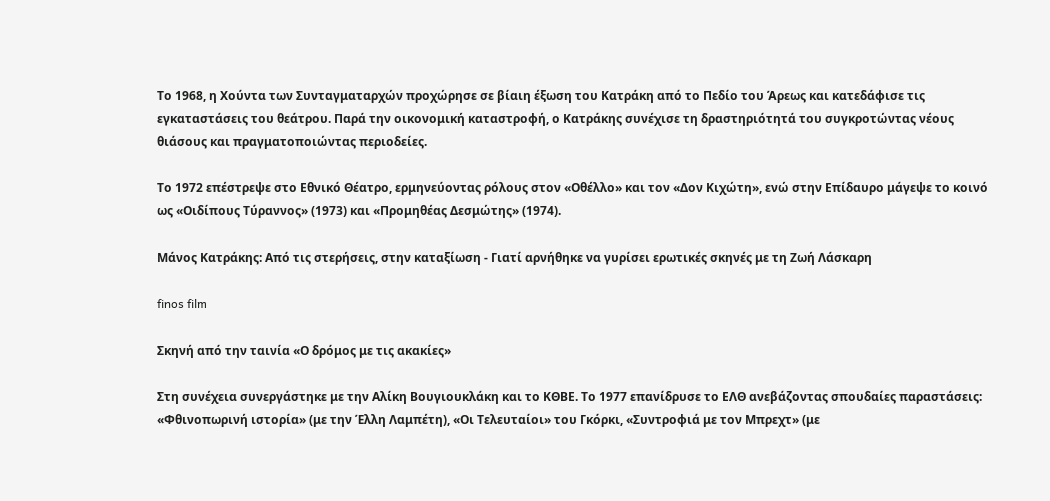Το 1968, η Χούντα των Συνταγματαρχών προχώρησε σε βίαιη έξωση του Κατράκη από το Πεδίο του Άρεως και κατεδάφισε τις εγκαταστάσεις του θεάτρου. Παρά την οικονομική καταστροφή, ο Κατράκης συνέχισε τη δραστηριότητά του συγκροτώντας νέους θιάσους και πραγματοποιώντας περιοδείες.

Το 1972 επέστρεψε στο Εθνικό Θέατρο, ερμηνεύοντας ρόλους στον «Οθέλλο» και τον «Δον Κιχώτη», ενώ στην Επίδαυρο μάγεψε το κοινό ως «Οιδίπους Τύραννος» (1973) και «Προμηθέας Δεσμώτης» (1974).

Μάνος Κατράκης: Από τις στερήσεις, στην καταξίωση - Γιατί αρνήθηκε να γυρίσει ερωτικές σκηνές με τη Ζωή Λάσκαρη

finos film

Σκηνή από την ταινία «Ο δρόμος με τις ακακίες»

Στη συνέχεια συνεργάστηκε με την Αλίκη Βουγιουκλάκη και το ΚΘΒΕ. Το 1977 επανίδρυσε το ΕΛΘ ανεβάζοντας σπουδαίες παραστάσεις: «Φθινοπωρινή ιστορία» (με την Έλλη Λαμπέτη), «Οι Τελευταίοι» του Γκόρκι, «Συντροφιά με τον Μπρεχτ» (με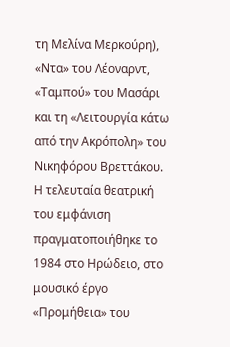τη Μελίνα Μερκούρη), «Ντα» του Λέοναρντ, «Ταμπού» του Μασάρι και τη «Λειτουργία κάτω από την Ακρόπολη» του Νικηφόρου Βρεττάκου. Η τελευταία θεατρική του εμφάνιση πραγματοποιήθηκε το 1984 στο Ηρώδειο, στο μουσικό έργο «Προμήθεια» του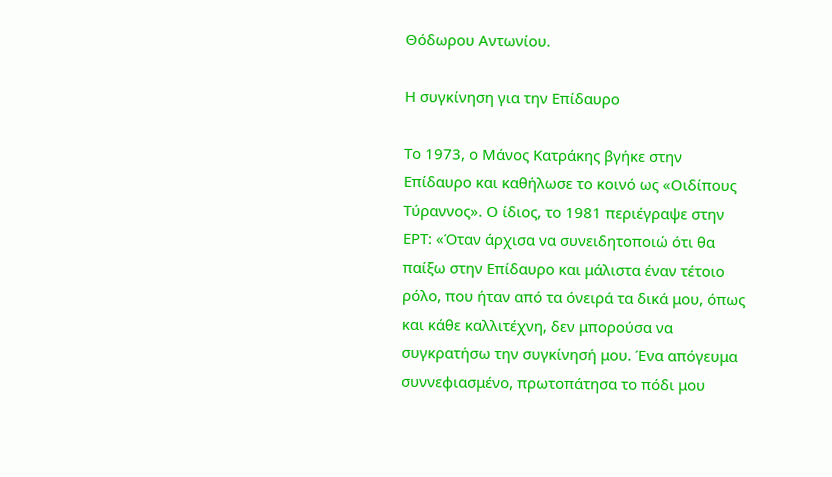Θόδωρου Αντωνίου.

Η συγκίνηση για την Επίδαυρο

Το 1973, ο Μάνος Κατράκης βγήκε στην Επίδαυρο και καθήλωσε το κοινό ως «Οιδίπους Τύραννος». Ο ίδιος, το 1981 περιέγραψε στην ΕΡΤ: «Όταν άρχισα να συνειδητοποιώ ότι θα παίξω στην Επίδαυρο και μάλιστα έναν τέτοιο ρόλο, που ήταν από τα όνειρά τα δικά μου, όπως και κάθε καλλιτέχνη, δεν μπορούσα να συγκρατήσω την συγκίνησή μου. Ένα απόγευμα συννεφιασμένο, πρωτοπάτησα το πόδι μου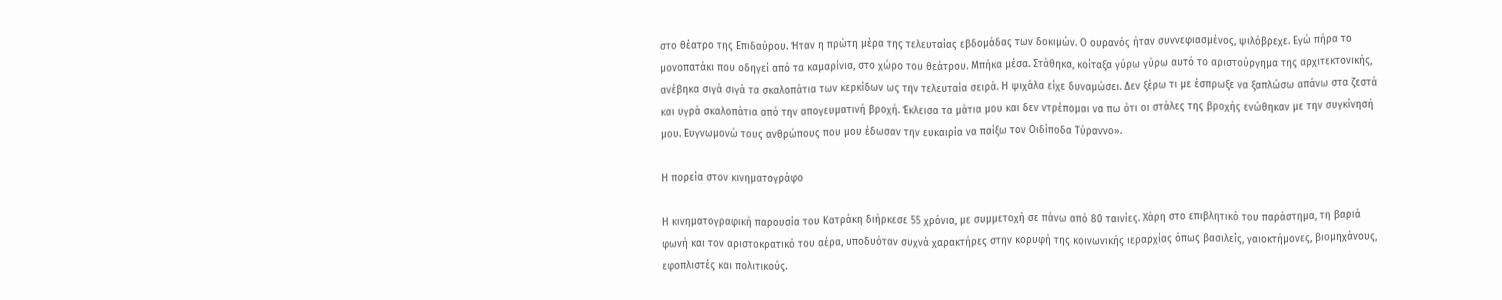στο θέατρο της Επιδαύρου. Ήταν η πρώτη μέρα της τελευταίας εβδομάδας των δοκιμών. Ο ουρανός ήταν συννεφιασμένος, ψιλόβρεχε. Εγώ πήρα το μονοπατάκι που οδηγεί από τα καμαρίνια, στο χώρο του θεάτρου. Μπήκα μέσα. Στάθηκα, κοίταξα γύρω γύρω αυτό το αριστούργημα της αρχιτεκτονικής, ανέβηκα σιγά σιγά τα σκαλοπάτια των κερκίδων ως την τελευταία σειρά. Η ψιχάλα είχε δυναμώσει. Δεν ξέρω τι με έσπρωξε να ξαπλώσω απάνω στα ζεστά και υγρά σκαλοπάτια από την απογευματινή βροχή. Έκλεισα τα μάτια μου και δεν ντρέπομαι να πω ότι οι στάλες της βροχής ενώθηκαν με την συγκίνησή μου. Ευγνωμονώ τους ανθρώπους που μου έδωσαν την ευκαιρία να παίξω τον Οιδίποδα Τύραννο».

Η πορεία στον κινηματογράφο

Η κινηματογραφική παρουσία του Κατράκη διήρκεσε 55 χρόνια, με συμμετοχή σε πάνω από 80 ταινίες. Χάρη στο επιβλητικό του παράστημα, τη βαριά φωνή και τον αριστοκρατικό του αέρα, υποδυόταν συχνά χαρακτήρες στην κορυφή της κοινωνικής ιεραρχίας όπως βασιλείς, γαιοκτήμονες, βιομηχάνους, εφοπλιστές και πολιτικούς.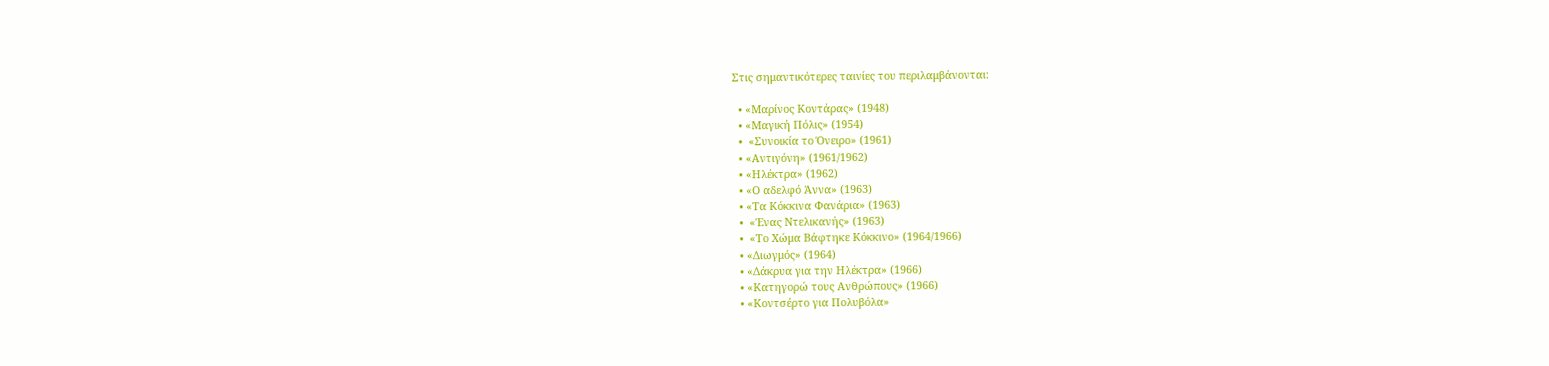Στις σημαντικότερες ταινίες του περιλαμβάνονται:

  • «Μαρίνος Κοντάρας» (1948)
  • «Μαγική Πόλις» (1954)
  •  «Συνοικία το Όνειρο» (1961)
  • «Αντιγόνη» (1961/1962)
  • «Ηλέκτρα» (1962)
  • «Ο αδελφό Άννα» (1963)
  • «Τα Κόκκινα Φανάρια» (1963)
  •  «Ένας Ντελικανής» (1963)
  •  «Το Χώμα Βάφτηκε Κόκκινο» (1964/1966)
  • «Διωγμός» (1964)
  • «Δάκρυα για την Ηλέκτρα» (1966)
  • «Κατηγορώ τους Ανθρώπους» (1966)
  • «Κοντσέρτο για Πολυβόλα»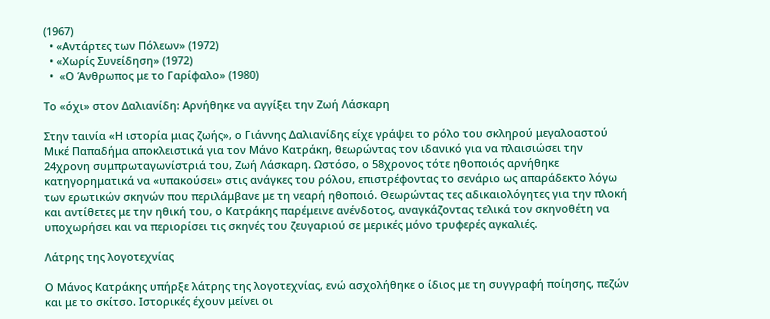(1967)
  • «Αντάρτες των Πόλεων» (1972)
  • «Χωρίς Συνείδηση» (1972)
  •  «Ο Άνθρωπος με το Γαρίφαλο» (1980)

Το «όχι» στον Δαλιανίδη: Αρνήθηκε να αγγίξει την Ζωή Λάσκαρη

Στην ταινία «Η ιστορία μιας ζωής», ο Γιάννης Δαλιανίδης είχε γράψει το ρόλο του σκληρού μεγαλοαστού Μικέ Παπαδήμα αποκλειστικά για τον Μάνο Κατράκη, θεωρώντας τον ιδανικό για να πλαισιώσει την 24χρονη συμπρωταγωνίστριά του, Ζωή Λάσκαρη. Ωστόσο, ο 58χρονος τότε ηθοποιός αρνήθηκε κατηγορηματικά να «υπακούσει» στις ανάγκες του ρόλου, επιστρέφοντας το σενάριο ως απαράδεκτο λόγω των ερωτικών σκηνών που περιλάμβανε με τη νεαρή ηθοποιό. Θεωρώντας τες αδικαιολόγητες για την πλοκή και αντίθετες με την ηθική του, ο Κατράκης παρέμεινε ανένδοτος, αναγκάζοντας τελικά τον σκηνοθέτη να υποχωρήσει και να περιορίσει τις σκηνές του ζευγαριού σε μερικές μόνο τρυφερές αγκαλιές.

Λάτρης της λογοτεχνίας

Ο Μάνος Κατράκης υπήρξε λάτρης της λογοτεχνίας, ενώ ασχολήθηκε ο ίδιος με τη συγγραφή ποίησης, πεζών και με το σκίτσο. Ιστορικές έχουν μείνει οι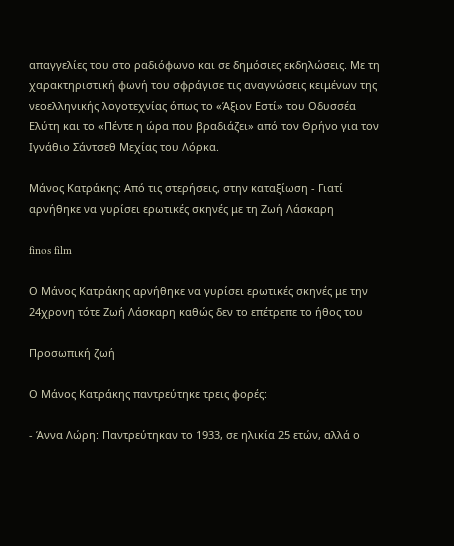απαγγελίες του στο ραδιόφωνο και σε δημόσιες εκδηλώσεις. Με τη χαρακτηριστική φωνή του σφράγισε τις αναγνώσεις κειμένων της νεοελληνικής λογοτεχνίας όπως το «Άξιον Εστί» του Οδυσσέα Ελύτη και το «Πέντε η ώρα που βραδιάζει» από τον Θρήνο για τον Ιγνάθιο Σάντσεθ Μεχίας του Λόρκα.

Μάνος Κατράκης: Από τις στερήσεις, στην καταξίωση - Γιατί αρνήθηκε να γυρίσει ερωτικές σκηνές με τη Ζωή Λάσκαρη

finos film

Ο Μάνος Κατράκης αρνήθηκε να γυρίσει ερωτικές σκηνές με την 24χρονη τότε Ζωή Λάσκαρη καθώς δεν το επέτρεπε το ήθος του

Προσωπική ζωή

Ο Μάνος Κατράκης παντρεύτηκε τρεις φορές:

- Άννα Λώρη: Παντρεύτηκαν το 1933, σε ηλικία 25 ετών, αλλά ο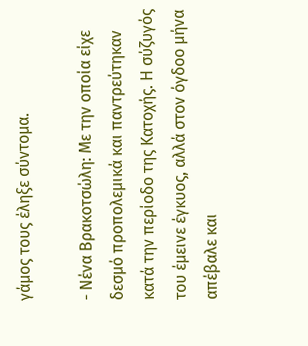γάμος τους έληξε σύντομα.

- Νένα Βρακοτσώλη: Με την οποία είχε δεσμό προπολεμικά και παντρεύτηκαν κατά την περίοδο της Κατοχής. Η σύζυγός του έμεινε έγκυος, αλλά στον όγδοο μήνα απέβαλε και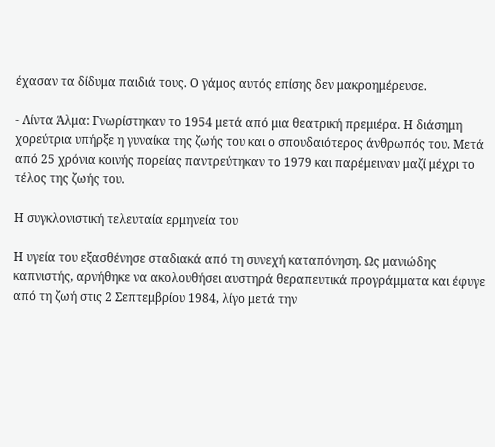έχασαν τα δίδυμα παιδιά τους. Ο γάμος αυτός επίσης δεν μακροημέρευσε.

- Λίντα Άλμα: Γνωρίστηκαν το 1954 μετά από μια θεατρική πρεμιέρα. Η διάσημη χορεύτρια υπήρξε η γυναίκα της ζωής του και ο σπουδαιότερος άνθρωπός του. Μετά από 25 χρόνια κοινής πορείας παντρεύτηκαν το 1979 και παρέμειναν μαζί μέχρι το τέλος της ζωής του.

Η συγκλονιστική τελευταία ερμηνεία του

Η υγεία του εξασθένησε σταδιακά από τη συνεχή καταπόνηση. Ως μανιώδης καπνιστής, αρνήθηκε να ακολουθήσει αυστηρά θεραπευτικά προγράμματα και έφυγε από τη ζωή στις 2 Σεπτεμβρίου 1984, λίγο μετά την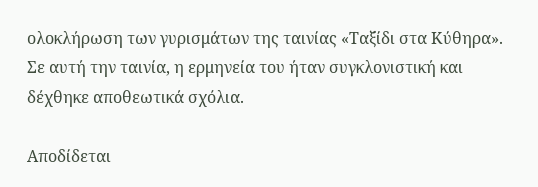ολοκλήρωση των γυρισμάτων της ταινίας «Ταξίδι στα Κύθηρα». Σε αυτή την ταινία, η ερμηνεία του ήταν συγκλονιστική και δέχθηκε αποθεωτικά σχόλια.

Αποδίδεται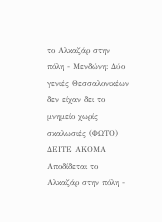το Αλκαζάρ στην πόλη - Μενδώνη: Δύο γενιές Θεσσαλονικέων δεν είχαν δει το μνημείο χωρίς σκαλωσιές (ΦΩΤΟ)
ΔΕΙΤΕ ΑΚΟΜΑ Αποδίδεται το Αλκαζάρ στην πόλη -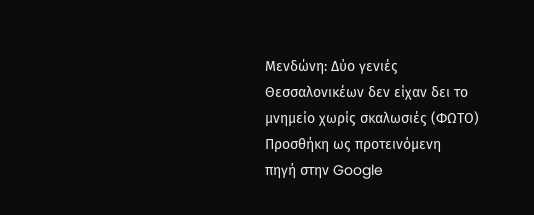Μενδώνη: Δύο γενιές Θεσσαλονικέων δεν είχαν δει το μνημείο χωρίς σκαλωσιές (ΦΩΤΟ)
Προσθήκη ως προτεινόμενη
πηγή στην Google